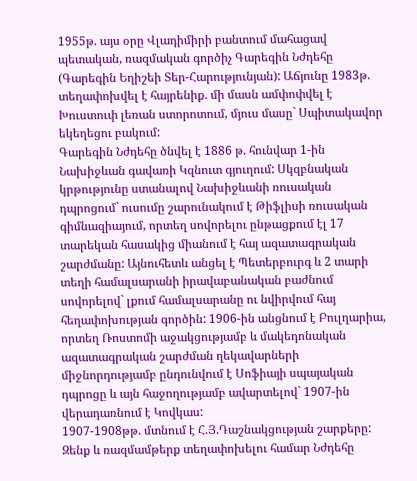1955թ. այս օրը Վլադիմիրի բանտում մահացավ պետական, ռազմական գործիչ Գարեգին Նժդեհը (Գարեգին Եղիշեի Տեր-Հարությունյան): Աճյունը 1983թ. տեղափոխվել է հայրենիք. մի մասն ամփոփվել է Խուստուփ լեռան ստորոտում, մյուս մասը` Սպիտակավոր եկեղեցու բակում:
Գարեգին Նժդեհը ծնվել է 1886 թ. հունվար 1-ին Նախիջևան գավառի Կզնուտ գյուղում: Սկզբնական կրթությունը ստանալով Նախիջևանի ռուսական դպրոցում` ուսումը շարունակում է Թիֆլիսի ռուսական գիմնազիայում, որտեղ սովորելու ընթացքում էլ 17 տարեկան հասակից միանում է հայ ազատագրական շարժմանը: Այնուհետև անցել է Պետերբուրգ և 2 տարի տեղի համալսարանի իրավաբանական բաժնում սովորելով` լքում համալսարանը ու նվիրվում հայ հեղափոխության գործին: 1906-ին անցնում է Բուլղարիա, որտեղ Ռոստոմի աջակցությամբ և մակեդոնական ազատագրական շարժման ղեկավարների միջնորդությամբ ընդունվում է Սոֆիայի սպայական դպրոցը և այն հաջողությամբ ավարտելով` 1907-ին վերադառնում է Կովկաս:
1907-1908թթ. մտնում է Հ.Յ.Դաշնակցության շարքերը: Զենք և ռազմամթերք տեղափոխելու համար Նժդեհը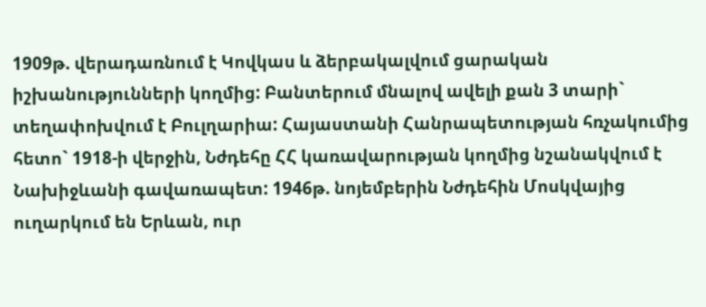1909թ. վերադառնում է Կովկաս և ձերբակալվում ցարական իշխանությունների կողմից: Բանտերում մնալով ավելի քան 3 տարի` տեղափոխվում է Բուլղարիա: Հայաստանի Հանրապետության հռչակումից հետո` 1918-ի վերջին, Նժդեհը ՀՀ կառավարության կողմից նշանակվում է Նախիջևանի գավառապետ: 1946թ. նոյեմբերին Նժդեհին Մոսկվայից ուղարկում են Երևան, ուր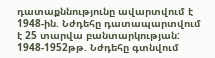դատաքննությունը ավարտվում է 1948-ին. Նժդեհը դատապարտվում է 25 տարվա բանտարկության:
1948-1952թթ. Նժդեհը գտնվում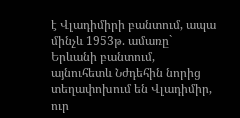է Վլադիմիրի բանտում, ապա մինչև 1953թ. ամառը` Երևանի բանտում, այնուհետև Նժդեհին նորից տեղափոխում են Վլադիմիր, ուր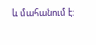և մահանում է: